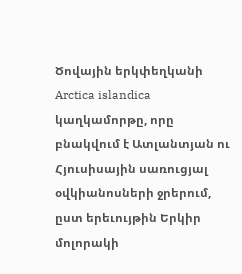Ծովային երկփեղկանի Arctica islandica կաղկամորթը, որը բնակվում է Ատլանտյան ու Հյուսիսային սառուցյալ օվկիանոսների ջրերում, ըստ երեւույթին Երկիր մոլորակի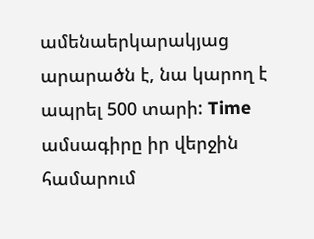ամենաերկարակյաց արարածն է, նա կարող է ապրել 500 տարի: Time ամսագիրը իր վերջին համարում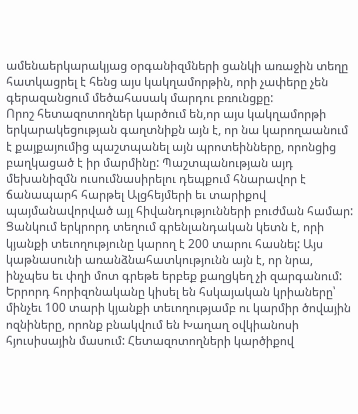ամենաերկարակյաց օրգանիզմների ցանկի առաջին տեղը հատկացրել է հենց այս կակղամորթին, որի չափերը չեն գերազանցում մեծահասակ մարդու բռունցքը:
Որոշ հետազոտողներ կարծում են,որ այս կակղամորթի երկարակեցության գաղտնիքն այն է, որ նա կարողաանում է քայքայումից պաշտպանել այն պրոտեինները, որոնցից բաղկացած է իր մարմինը: Պաշտպանության այդ մեխանիզմն ուսումնասիրելու դեպքում հնարավոր է ճանապարհ հարթել Ալցհեյմերի եւ տարիքով պայմանավորված այլ հիվանդությունների բուժման համար:
Ցանկում երկրորդ տեղում գրենլանդական կետն է, որի կյանքի տեւողությունը կարող է 200 տարու հասնել: Այս կաթնասունի առանձնահատկությունն այն է, որ նրա, ինչպես եւ փղի մոտ գրեթե երբեք քաղցկեղ չի զարգանում:
Երրորդ հորիզոնականը կիսել են հսկայական կրիաները՝ մինչեւ 100 տարի կյանքի տեւողությամբ ու կարմիր ծովային ոզնիները, որոնք բնակվում են Խաղաղ օվկիանոսի հյուսիսային մասում: Հետազոտողների կարծիքով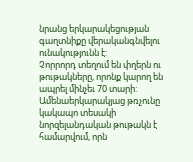նրանց երկարակեցության գաղտնիքը վերականգնվելու ունակությունն է:
Չորրորդ տեղում են փղերն ու թութակները, որոնք կարող են ապրել մինչեւ 70 տարի: Ամենաերկարակյաց թռչունը կակապո տեսակի նորզելանդական թութակն է համարվում, որն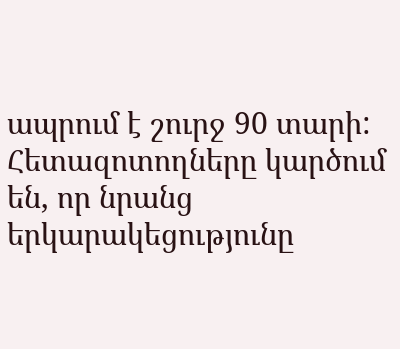ապրում է շուրջ 90 տարի: Հետազոտողները կարծում են, որ նրանց երկարակեցությունը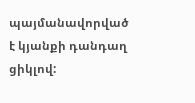պայմանավորված է կյանքի դանդաղ ցիկլով: